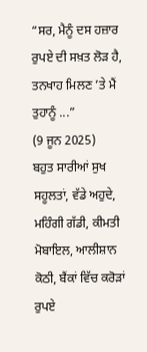“ਸਰ, ਮੈਨੂੰ ਦਸ ਹਜ਼ਾਰ ਰੁਪਏ ਦੀ ਸਖ਼ਤ ਲੋੜ ਹੈ, ਤਨਖਾਹ ਮਿਲਣ ’ਤੇ ਮੈਂ ਤੁਹਾਨੂੰ ...”
(9 ਜੂਨ 2025)
ਬਹੁਤ ਸਾਰੀਆਂ ਸੁਖ ਸਹੂਲਤਾਂ, ਵੱਡੇ ਅਹੁਦੇ, ਮਹਿੰਗੀ ਗੱਡੀ, ਕੀਮਤੀ ਮੋਬਾਇਲ, ਆਲੀਸ਼ਾਨ ਕੋਠੀ, ਬੈਂਕਾਂ ਵਿੱਚ ਕਰੋੜਾਂ ਰੁਪਏ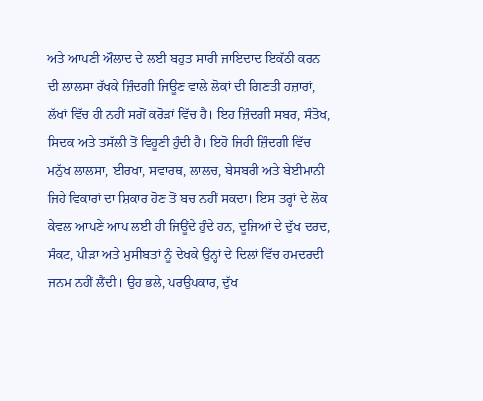ਅਤੇ ਆਪਣੀ ਔਲਾਦ ਦੇ ਲਈ ਬਹੁਤ ਸਾਰੀ ਜਾਇਦਾਦ ਇਕੱਠੀ ਕਰਨ ਦੀ ਲਾਲਸਾ ਰੱਖਕੇ ਜ਼ਿੰਦਗੀ ਜਿਊਣ ਵਾਲੇ ਲੋਕਾਂ ਦੀ ਗਿਣਤੀ ਹਜ਼ਾਰਾਂ, ਲੱਖਾਂ ਵਿੱਚ ਹੀ ਨਹੀਂ ਸਗੋਂ ਕਰੋੜਾਂ ਵਿੱਚ ਹੈ। ਇਹ ਜ਼ਿੰਦਗੀ ਸਬਰ, ਸੰਤੋਖ, ਸਿਦਕ ਅਤੇ ਤਸੱਲੀ ਤੋਂ ਵਿਹੂਣੀ ਹੁੰਦੀ ਹੈ। ਇਹੋ ਜਿਹੀ ਜ਼ਿੰਦਗੀ ਵਿੱਚ ਮਨੁੱਖ ਲਾਲਸਾ, ਈਰਖਾ, ਸਵਾਰਥ, ਲਾਲਚ, ਬੇਸਬਰੀ ਅਤੇ ਬੇਈਮਾਨੀ ਜਿਹੇ ਵਿਕਾਰਾਂ ਦਾ ਸ਼ਿਕਾਰ ਹੋਣ ਤੋਂ ਬਚ ਨਹੀਂ ਸਕਦਾ। ਇਸ ਤਰ੍ਹਾਂ ਦੇ ਲੋਕ ਕੇਵਲ ਆਪਣੇ ਆਪ ਲਈ ਹੀ ਜਿਊਂਦੇ ਹੁੰਦੇ ਹਨ, ਦੂਜਿਆਂ ਦੇ ਦੁੱਖ ਦਰਦ, ਸੰਕਟ, ਪੀੜਾ ਅਤੇ ਮੁਸੀਬਤਾਂ ਨੂੰ ਦੇਖਕੇ ਉਨ੍ਹਾਂ ਦੇ ਦਿਲਾਂ ਵਿੱਚ ਹਮਦਰਦੀ ਜਨਮ ਨਹੀਂ ਲੈਂਦੀ। ਉਹ ਭਲੇ, ਪਰਉਪਕਾਰ, ਦੁੱਖ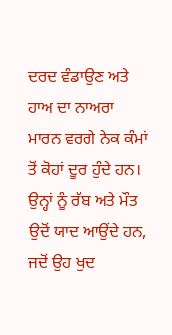ਦਰਦ ਵੰਡਾਉਣ ਅਤੇ ਹਾਅ ਦਾ ਨਾਅਰਾ ਮਾਰਨ ਵਰਗੇ ਨੇਕ ਕੰਮਾਂ ਤੋਂ ਕੋਹਾਂ ਦੂਰ ਹੁੰਦੇ ਹਨ। ਉਨ੍ਹਾਂ ਨੂੰ ਰੱਬ ਅਤੇ ਮੌਤ ਉਦੋਂ ਯਾਦ ਆਉਂਦੇ ਹਨ, ਜਦੋਂ ਉਹ ਖੁਦ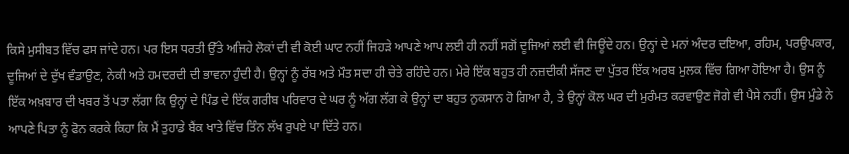ਕਿਸੇ ਮੁਸੀਬਤ ਵਿੱਚ ਫਸ ਜਾਂਦੇ ਹਨ। ਪਰ ਇਸ ਧਰਤੀ ਉੱਤੇ ਅਜਿਹੇ ਲੋਕਾਂ ਦੀ ਵੀ ਕੋਈ ਘਾਟ ਨਹੀਂ ਜਿਹੜੇ ਆਪਣੇ ਆਪ ਲਈ ਹੀ ਨਹੀਂ ਸਗੋਂ ਦੂਜਿਆਂ ਲਈ ਵੀ ਜਿਊਂਦੇ ਹਨ। ਉਨ੍ਹਾਂ ਦੇ ਮਨਾਂ ਅੰਦਰ ਦਇਆ, ਰਹਿਮ, ਪਰਉਪਕਾਰ, ਦੂਜਿਆਂ ਦੇ ਦੁੱਖ ਵੰਡਾਉਣ, ਨੇਕੀ ਅਤੇ ਹਮਦਰਦੀ ਦੀ ਭਾਵਨਾ ਹੁੰਦੀ ਹੈ। ਉਨ੍ਹਾਂ ਨੂੰ ਰੱਬ ਅਤੇ ਮੌਤ ਸਦਾ ਹੀ ਚੇਤੇ ਰਹਿੰਦੇ ਹਨ। ਮੇਰੇ ਇੱਕ ਬਹੁਤ ਹੀ ਨਜ਼ਦੀਕੀ ਸੱਜਣ ਦਾ ਪੁੱਤਰ ਇੱਕ ਅਰਬ ਮੁਲਕ ਵਿੱਚ ਗਿਆ ਹੋਇਆ ਹੈ। ਉਸ ਨੂੰ ਇੱਕ ਅਖ਼ਬਾਰ ਦੀ ਖਬਰ ਤੋਂ ਪਤਾ ਲੱਗਾ ਕਿ ਉਨ੍ਹਾਂ ਦੇ ਪਿੰਡ ਦੇ ਇੱਕ ਗਰੀਬ ਪਰਿਵਾਰ ਦੇ ਘਰ ਨੂੰ ਅੱਗ ਲੱਗ ਕੇ ਉਨ੍ਹਾਂ ਦਾ ਬਹੁਤ ਨੁਕਸਾਨ ਹੋ ਗਿਆ ਹੈ, ਤੇ ਉਨ੍ਹਾਂ ਕੋਲ ਘਰ ਦੀ ਮੁਰੰਮਤ ਕਰਵਾਉਣ ਜੋਗੇ ਵੀ ਪੈਸੇ ਨਹੀਂ। ਉਸ ਮੁੰਡੇ ਨੇ ਆਪਣੇ ਪਿਤਾ ਨੂੰ ਫੋਨ ਕਰਕੇ ਕਿਹਾ ਕਿ ਮੈਂ ਤੁਹਾਡੇ ਬੈਂਕ ਖਾਤੇ ਵਿੱਚ ਤਿੰਨ ਲੱਖ ਰੁਪਏ ਪਾ ਦਿੱਤੇ ਹਨ।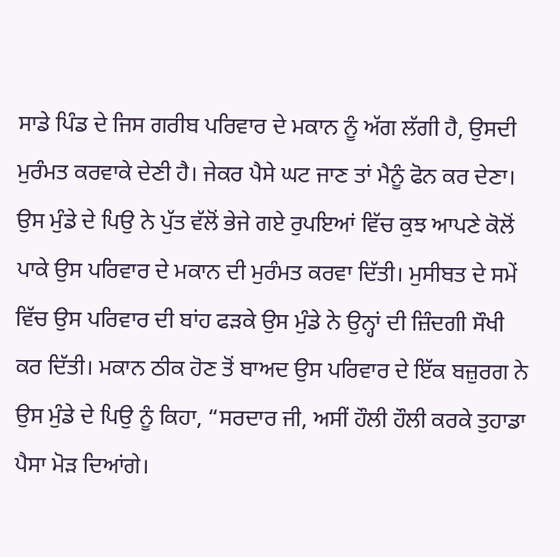ਸਾਡੇ ਪਿੰਡ ਦੇ ਜਿਸ ਗਰੀਬ ਪਰਿਵਾਰ ਦੇ ਮਕਾਨ ਨੂੰ ਅੱਗ ਲੱਗੀ ਹੈ, ਉਸਦੀ ਮੁਰੰਮਤ ਕਰਵਾਕੇ ਦੇਣੀ ਹੈ। ਜੇਕਰ ਪੈਸੇ ਘਟ ਜਾਣ ਤਾਂ ਮੈਨੂੰ ਫੋਨ ਕਰ ਦੇਣਾ।
ਉਸ ਮੁੰਡੇ ਦੇ ਪਿਉ ਨੇ ਪੁੱਤ ਵੱਲੋਂ ਭੇਜੇ ਗਏ ਰੁਪਇਆਂ ਵਿੱਚ ਕੁਝ ਆਪਣੇ ਕੋਲੋਂ ਪਾਕੇ ਉਸ ਪਰਿਵਾਰ ਦੇ ਮਕਾਨ ਦੀ ਮੁਰੰਮਤ ਕਰਵਾ ਦਿੱਤੀ। ਮੁਸੀਬਤ ਦੇ ਸਮੇਂ ਵਿੱਚ ਉਸ ਪਰਿਵਾਰ ਦੀ ਬਾਂਹ ਫੜਕੇ ਉਸ ਮੁੰਡੇ ਨੇ ਉਨ੍ਹਾਂ ਦੀ ਜ਼ਿੰਦਗੀ ਸੌਖੀ ਕਰ ਦਿੱਤੀ। ਮਕਾਨ ਠੀਕ ਹੋਣ ਤੋਂ ਬਾਅਦ ਉਸ ਪਰਿਵਾਰ ਦੇ ਇੱਕ ਬਜ਼ੁਰਗ ਨੇ ਉਸ ਮੁੰਡੇ ਦੇ ਪਿਉ ਨੂੰ ਕਿਹਾ, “ਸਰਦਾਰ ਜੀ, ਅਸੀਂ ਹੌਲੀ ਹੌਲੀ ਕਰਕੇ ਤੁਹਾਡਾ ਪੈਸਾ ਮੋੜ ਦਿਆਂਗੇ।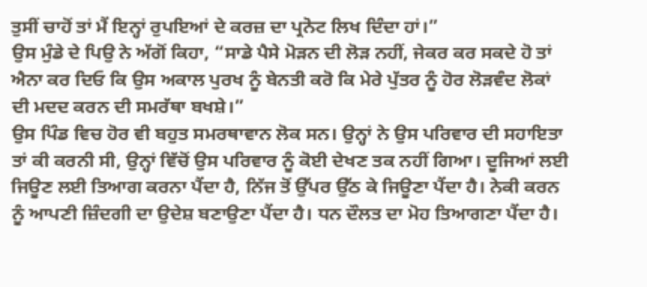ਤੁਸੀਂ ਚਾਹੋਂ ਤਾਂ ਮੈਂ ਇਨ੍ਹਾਂ ਰੁਪਇਆਂ ਦੇ ਕਰਜ਼ ਦਾ ਪ੍ਰਨੋਟ ਲਿਖ ਦਿੰਦਾ ਹਾਂ।”
ਉਸ ਮੁੰਡੇ ਦੇ ਪਿਉ ਨੇ ਅੱਗੋਂ ਕਿਹਾ, “ਸਾਡੇ ਪੈਸੇ ਮੋੜਨ ਦੀ ਲੋੜ ਨਹੀਂ, ਜੇਕਰ ਕਰ ਸਕਦੇ ਹੋ ਤਾਂ ਐਨਾ ਕਰ ਦਿਓ ਕਿ ਉਸ ਅਕਾਲ ਪੁਰਖ ਨੂੰ ਬੇਨਤੀ ਕਰੋ ਕਿ ਮੇਰੇ ਪੁੱਤਰ ਨੂੰ ਹੋਰ ਲੋੜਵੰਦ ਲੋਕਾਂ ਦੀ ਮਦਦ ਕਰਨ ਦੀ ਸਮਰੱਥਾ ਬਖਸ਼ੇ।”
ਉਸ ਪਿੰਡ ਵਿਚ ਹੋਰ ਵੀ ਬਹੁਤ ਸਮਰਥਾਵਾਨ ਲੋਕ ਸਨ। ਉਨ੍ਹਾਂ ਨੇ ਉਸ ਪਰਿਵਾਰ ਦੀ ਸਹਾਇਤਾ ਤਾਂ ਕੀ ਕਰਨੀ ਸੀ, ਉਨ੍ਹਾਂ ਵਿੱਚੋਂ ਉਸ ਪਰਿਵਾਰ ਨੂੰ ਕੋਈ ਦੇਖਣ ਤਕ ਨਹੀਂ ਗਿਆ। ਦੂਜਿਆਂ ਲਈ ਜਿਊਣ ਲਈ ਤਿਆਗ ਕਰਨਾ ਪੈਂਦਾ ਹੈ, ਨਿੱਜ ਤੋਂ ਉੱਪਰ ਉੱਠ ਕੇ ਜਿਊਣਾ ਪੈਂਦਾ ਹੈ। ਨੇਕੀ ਕਰਨ ਨੂੰ ਆਪਣੀ ਜ਼ਿੰਦਗੀ ਦਾ ਉਦੇਸ਼ ਬਣਾਉਣਾ ਪੈਂਦਾ ਹੈ। ਧਨ ਦੌਲਤ ਦਾ ਮੋਹ ਤਿਆਗਣਾ ਪੈਂਦਾ ਹੈ।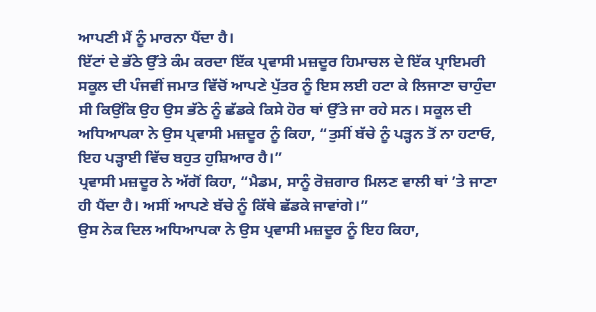ਆਪਣੀ ਮੈਂ ਨੂੰ ਮਾਰਨਾ ਪੈਂਦਾ ਹੈ।
ਇੱਟਾਂ ਦੇ ਭੱਠੇ ਉੱਤੇ ਕੰਮ ਕਰਦਾ ਇੱਕ ਪ੍ਰਵਾਸੀ ਮਜ਼ਦੂਰ ਹਿਮਾਚਲ ਦੇ ਇੱਕ ਪ੍ਰਾਇਮਰੀ ਸਕੂਲ ਦੀ ਪੰਜਵੀਂ ਜਮਾਤ ਵਿੱਚੋਂ ਆਪਣੇ ਪੁੱਤਰ ਨੂੰ ਇਸ ਲਈ ਹਟਾ ਕੇ ਲਿਜਾਣਾ ਚਾਹੁੰਦਾ ਸੀ ਕਿਉਂਕਿ ਉਹ ਉਸ ਭੱਠੇ ਨੂੰ ਛੱਡਕੇ ਕਿਸੇ ਹੋਰ ਥਾਂ ਉੱਤੇ ਜਾ ਰਹੇ ਸਨ। ਸਕੂਲ ਦੀ ਅਧਿਆਪਕਾ ਨੇ ਉਸ ਪ੍ਰਵਾਸੀ ਮਜ਼ਦੂਰ ਨੂੰ ਕਿਹਾ, “ਤੁਸੀਂ ਬੱਚੇ ਨੂੰ ਪੜ੍ਹਨ ਤੋਂ ਨਾ ਹਟਾਓ, ਇਹ ਪੜ੍ਹਾਈ ਵਿੱਚ ਬਹੁਤ ਹੁਸ਼ਿਆਰ ਹੈ।”
ਪ੍ਰਵਾਸੀ ਮਜ਼ਦੂਰ ਨੇ ਅੱਗੋਂ ਕਿਹਾ, “ਮੈਡਮ, ਸਾਨੂੰ ਰੋਜ਼ਗਾਰ ਮਿਲਣ ਵਾਲੀ ਥਾਂ ’ਤੇ ਜਾਣਾ ਹੀ ਪੈਂਦਾ ਹੈ। ਅਸੀਂ ਆਪਣੇ ਬੱਚੇ ਨੂੰ ਕਿੱਥੇ ਛੱਡਕੇ ਜਾਵਾਂਗੇ।”
ਉਸ ਨੇਕ ਦਿਲ ਅਧਿਆਪਕਾ ਨੇ ਉਸ ਪ੍ਰਵਾਸੀ ਮਜ਼ਦੂਰ ਨੂੰ ਇਹ ਕਿਹਾ,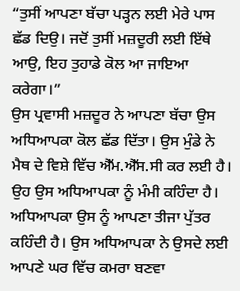“ਤੁਸੀਂ ਆਪਣਾ ਬੱਚਾ ਪੜ੍ਹਨ ਲਈ ਮੇਰੇ ਪਾਸ ਛੱਡ ਦਿਉ। ਜਦੋਂ ਤੁਸੀਂ ਮਜ਼ਦੂਰੀ ਲਈ ਇੱਥੇ ਆਉ, ਇਹ ਤੁਹਾਡੇ ਕੋਲ ਆ ਜਾਇਆ ਕਰੇਗਾ।”
ਉਸ ਪ੍ਰਵਾਸੀ ਮਜ਼ਦੂਰ ਨੇ ਆਪਣਾ ਬੱਚਾ ਉਸ ਅਧਿਆਪਕਾ ਕੋਲ ਛੱਡ ਦਿੱਤਾ। ਉਸ ਮੁੰਡੇ ਨੇ ਮੈਥ ਦੇ ਵਿਸ਼ੇ ਵਿੱਚ ਐੱਮ.ਐੱਸ.ਸੀ ਕਰ ਲਈ ਹੈ। ਉਹ ਉਸ ਅਧਿਆਪਕਾ ਨੂੰ ਮੰਮੀ ਕਹਿੰਦਾ ਹੈ। ਅਧਿਆਪਕਾ ਉਸ ਨੂੰ ਆਪਣਾ ਤੀਜਾ ਪੁੱਤਰ ਕਹਿੰਦੀ ਹੈ। ਉਸ ਅਧਿਆਪਕਾ ਨੇ ਉਸਦੇ ਲਈ ਆਪਣੇ ਘਰ ਵਿੱਚ ਕਮਰਾ ਬਣਵਾ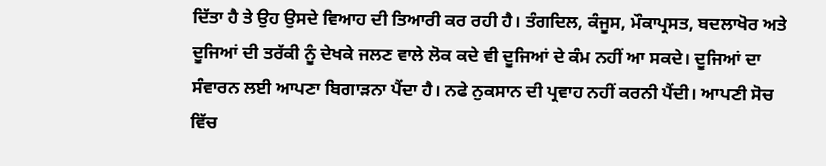ਦਿੱਤਾ ਹੈ ਤੇ ਉਹ ਉਸਦੇ ਵਿਆਹ ਦੀ ਤਿਆਰੀ ਕਰ ਰਹੀ ਹੈ। ਤੰਗਦਿਲ, ਕੰਜੂਸ, ਮੌਕਾਪ੍ਰਸਤ, ਬਦਲਾਖੋਰ ਅਤੇ ਦੂਜਿਆਂ ਦੀ ਤਰੱਕੀ ਨੂੰ ਦੇਖਕੇ ਜਲਣ ਵਾਲੇ ਲੋਕ ਕਦੇ ਵੀ ਦੂਜਿਆਂ ਦੇ ਕੰਮ ਨਹੀਂ ਆ ਸਕਦੇ। ਦੂਜਿਆਂ ਦਾ ਸੰਵਾਰਨ ਲਈ ਆਪਣਾ ਬਿਗਾੜਨਾ ਪੈਂਦਾ ਹੈ। ਨਫੇ ਨੁਕਸਾਨ ਦੀ ਪ੍ਰਵਾਹ ਨਹੀਂ ਕਰਨੀ ਪੈਂਦੀ। ਆਪਣੀ ਸੋਚ ਵਿੱਚ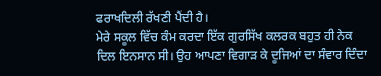ਫਰਾਖਦਿਲੀ ਰੱਖਣੀ ਪੈਂਦੀ ਹੈ।
ਮੇਰੇ ਸਕੂਲ ਵਿੱਚ ਕੰਮ ਕਰਦਾ ਇੱਕ ਗੁਰਸਿੱਖ ਕਲਰਕ ਬਹੁਤ ਹੀ ਨੇਕ ਦਿਲ ਇਨਸਾਨ ਸੀ। ਉਹ ਆਪਣਾ ਵਿਗਾੜ ਕੇ ਦੂਜਿਆਂ ਦਾ ਸੰਵਾਰ ਦਿੰਦਾ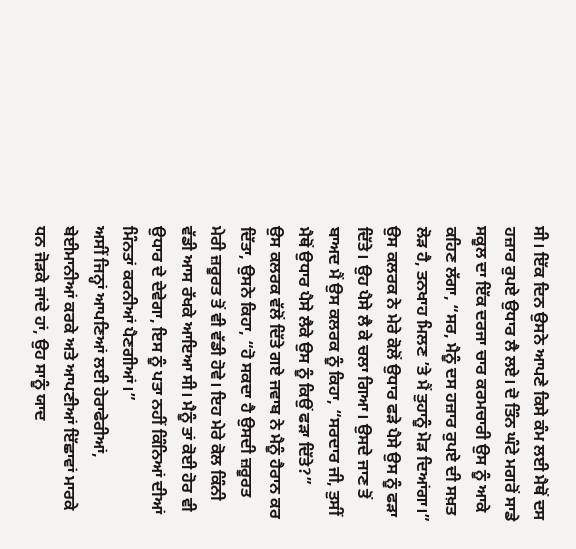ਸੀ। ਇੱਕ ਦਿਨ ਉਸਨੇ ਆਪਣੇ ਕਿਸੇ ਕੰਮ ਲਈ ਮੈਥੋਂ ਦਸ ਹਜ਼ਾਰ ਰੁਪਏ ਉਧਾਰ ਲੈ ਲਏ। ਦੋ ਤਿੰਨ ਘੰਟੇ ਮਗਰੋਂ ਸਾਡੇ ਸਕੂਲ ਦਾ ਇੱਕ ਦਰਜਾ ਚਾਰ ਕਰਮਚਾਰੀ ਉਸ ਨੂੰ ਆਕੇ ਕਹਿਣ ਲੱਗਾ, “ਸਰ, ਮੈਨੂੰ ਦਸ ਹਜ਼ਾਰ ਰੁਪਏ ਦੀ ਸਖ਼ਤ ਲੋੜ ਹੈ, ਤਨਖਾਹ ਮਿਲਣ ’ਤੇ ਮੈਂ ਤੁਹਾਨੂੰ ਮੋੜ ਦਿਆਂਗਾ।”
ਉਸ ਕਲਰਕ ਨੇ ਮੇਰੇ ਕੋਲੋਂ ਉਧਾਰ ਫੜੇ ਪੈਸੇ ਉਸ ਨੂੰ ਫੜਾ ਦਿੱਤੇ। ਉਹ ਪੈਸੇ ਲੈ ਕੇ ਚਲਾ ਗਿਆ। ਉਸਦੇ ਜਾਣ ਤੋਂ ਬਾਅਦ ਮੈਂ ਉਸ ਕਲਰਕ ਨੂੰ ਕਿਹਾ, “ਸਰਦਾਰ ਜੀ, ਤੁਸੀਂ ਮੈਥੋਂ ਉਧਾਰ ਪੈਸੇ ਲੈਕੇ ਉਸ ਨੂੰ ਕਿਉਂ ਫੜਾ ਦਿੱਤੇ?”
ਉਸ ਕਲਰਕ ਵੱਲੋਂ ਦਿੱਤੇ ਗਏ ਜਵਾਬ ਨੇ ਮੈਨੂੰ ਹੈਰਾਨ ਕਰ ਦਿੱਤਾ, ਉਸਨੇ ਕਿਹਾ, “ਹੋ ਸਕਦਾ ਹੈ ਉਸਦੀ ਜ਼ਰੂਰਤ ਮੇਰੀ ਜ਼ਰੂਰਤ ਤੋਂ ਵੀ ਵੱਡੀ ਹੋਵੇ। ਇਹ ਮੇਰੇ ਕੋਲ ਕਿੰਨੀ ਵੱਡੀ ਆਸ ਰੱਖਕੇ ਆਇਆ ਸੀ। ਮੈਨੂੰ ਤਾਂ ਕੋਈ ਹੋਰ ਵੀ ਉਧਾਰ ਦੇ ਦੇਵੇਗਾ, ਇਸ ਨੂੰ ਪਤਾ ਨਹੀਂ ਕਿੰਨਿਆਂ ਦੀਆਂ ਮਿੰਨਤਾਂ ਕਰਨੀਆਂ ਪੈਣਗੀਆਂ।”
ਅਸੀਂ ਜਿਨ੍ਹਾਂ ਆਪਣਿਆਂ ਲਈ ਹੇਰਾਫੇਰੀਆਂ, ਬੇਈਮਾਨੀਆਂ ਕਰਕੇ ਅਤੇ ਆਪਣੀਆਂ ਇੱਛਾਵਾਂ ਮਾਰਕੇ ਧਨ ਜੋੜਕੇ ਜਾਂਦੇ ਹਾਂ, ਉਹ ਸਾਨੂੰ ਯਾਦ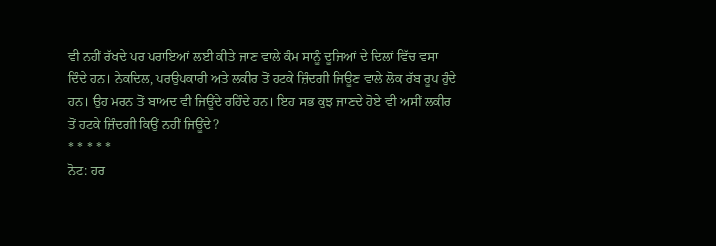ਵੀ ਨਹੀਂ ਰੱਖਦੇ ਪਰ ਪਰਾਇਆਂ ਲਈ ਕੀਤੇ ਜਾਣ ਵਾਲੇ ਕੰਮ ਸਾਨੂੰ ਦੂਜਿਆਂ ਦੇ ਦਿਲਾਂ ਵਿੱਚ ਵਸਾ ਦਿੰਦੇ ਹਨ। ਨੇਕਦਿਲ, ਪਰਉਪਕਾਰੀ ਅਤੇ ਲਕੀਰ ਤੋਂ ਹਟਕੇ ਜ਼ਿੰਦਗੀ ਜਿਊਣ ਵਾਲੇ ਲੋਕ ਰੱਬ ਰੂਪ ਹੁੰਦੇ ਹਨ। ਉਹ ਮਰਨ ਤੋਂ ਬਾਅਦ ਵੀ ਜਿਊਂਦੇ ਰਹਿੰਦੇ ਹਨ। ਇਹ ਸਭ ਕੁਝ ਜਾਣਦੇ ਹੋਏ ਵੀ ਅਸੀਂ ਲਕੀਰ ਤੋਂ ਹਟਕੇ ਜ਼ਿੰਦਗੀ ਕਿਉਂ ਨਹੀਂ ਜਿਊਂਦੇ?
* * * * *
ਨੋਟ: ਹਰ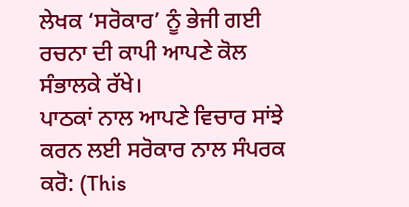ਲੇਖਕ ‘ਸਰੋਕਾਰ’ ਨੂੰ ਭੇਜੀ ਗਈ ਰਚਨਾ ਦੀ ਕਾਪੀ ਆਪਣੇ ਕੋਲ ਸੰਭਾਲਕੇ ਰੱਖੇ।
ਪਾਠਕਾਂ ਨਾਲ ਆਪਣੇ ਵਿਚਾਰ ਸਾਂਝੇ ਕਰਨ ਲਈ ਸਰੋਕਾਰ ਨਾਲ ਸੰਪਰਕ ਕਰੋ: (This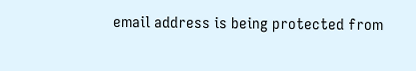email address is being protected from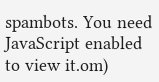spambots. You need JavaScript enabled to view it.om)